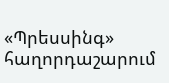«Պրեսսինգ» հաղորդաշարում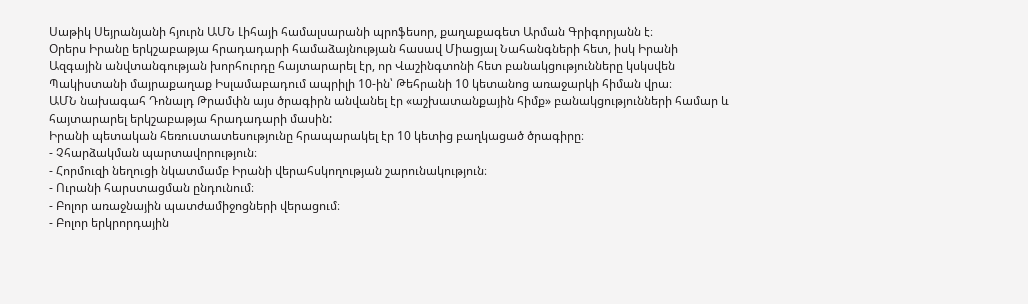Սաթիկ Սեյրանյանի հյուրն ԱՄՆ Լիհայի համալսարանի պրոֆեսոր, քաղաքագետ Արման Գրիգորյանն է։
Օրերս Իրանը երկշաբաթյա հրադադարի համաձայնության հասավ Միացյալ Նահանգների հետ, իսկ Իրանի Ազգային անվտանգության խորհուրդը հայտարարել էր, որ Վաշինգտոնի հետ բանակցությունները կսկսվեն Պակիստանի մայրաքաղաք Իսլամաբադում ապրիլի 10-ին՝ Թեհրանի 10 կետանոց առաջարկի հիման վրա։
ԱՄՆ նախագահ Դոնալդ Թրամփն այս ծրագիրն անվանել էր «աշխատանքային հիմք» բանակցությունների համար և հայտարարել երկշաբաթյա հրադադարի մասին:
Իրանի պետական հեռուստատեսությունը հրապարակել էր 10 կետից բաղկացած ծրագիրը։
- Չհարձակման պարտավորություն։
- Հորմուզի նեղուցի նկատմամբ Իրանի վերահսկողության շարունակություն։
- Ուրանի հարստացման ընդունում։
- Բոլոր առաջնային պատժամիջոցների վերացում։
- Բոլոր երկրորդային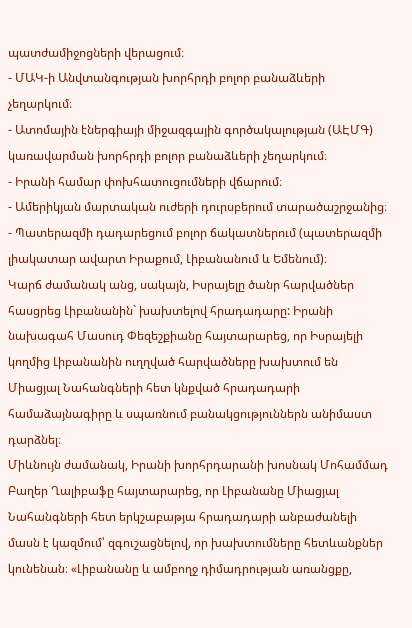պատժամիջոցների վերացում։
- ՄԱԿ-ի Անվտանգության խորհրդի բոլոր բանաձևերի չեղարկում։
- Ատոմային էներգիայի միջազգային գործակալության (ԱԷՄԳ) կառավարման խորհրդի բոլոր բանաձևերի չեղարկում։
- Իրանի համար փոխհատուցումների վճարում։
- Ամերիկյան մարտական ուժերի դուրսբերում տարածաշրջանից։
- Պատերազմի դադարեցում բոլոր ճակատներում (պատերազմի լիակատար ավարտ Իրաքում, Լիբանանում և Եմենում)։
Կարճ ժամանակ անց, սակայն, Իսրայելը ծանր հարվածներ հասցրեց Լիբանանին` խախտելով հրադադարը: Իրանի նախագահ Մասուդ Փեզեշքիանը հայտարարեց, որ Իսրայելի կողմից Լիբանանին ուղղված հարվածները խախտում են Միացյալ Նահանգների հետ կնքված հրադադարի համաձայնագիրը և սպառնում բանակցություններն անիմաստ դարձնել։
Միևնույն ժամանակ, Իրանի խորհրդարանի խոսնակ Մոհամմադ Բաղեր Ղալիբաֆը հայտարարեց, որ Լիբանանը Միացյալ Նահանգների հետ երկշաբաթյա հրադադարի անբաժանելի մասն է կազմում՝ զգուշացնելով, որ խախտումները հետևանքներ կունենան։ «Լիբանանը և ամբողջ դիմադրության առանցքը,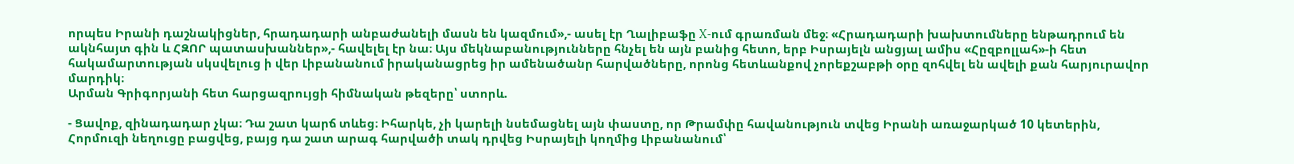որպես Իրանի դաշնակիցներ, հրադադարի անբաժանելի մասն են կազմում»,- ասել էր Ղալիբաֆը X-ում գրառման մեջ։ «Հրադադարի խախտումները ենթադրում են ակնհայտ գին և ՀԶՈՐ պատասխաններ»,- հավելել էր նա։ Այս մեկնաբանությունները հնչել են այն բանից հետո, երբ Իսրայելն անցյալ ամիս «Հըզբոլլահ»-ի հետ հակամարտության սկսվելուց ի վեր Լիբանանում իրականացրեց իր ամենածանր հարվածները, որոնց հետևանքով չորեքշաբթի օրը զոհվել են ավելի քան հարյուրավոր մարդիկ։
Արման Գրիգորյանի հետ հարցազրույցի հիմնական թեզերը՝ ստորև.

- Ցավոք, զինադադար չկա։ Դա շատ կարճ տևեց։ Իհարկե, չի կարելի նսեմացնել այն փաստը, որ Թրամփը հավանություն տվեց Իրանի առաջարկած 10 կետերին, Հորմուզի նեղուցը բացվեց, բայց դա շատ արագ հարվածի տակ դրվեց Իսրայելի կողմից Լիբանանում՝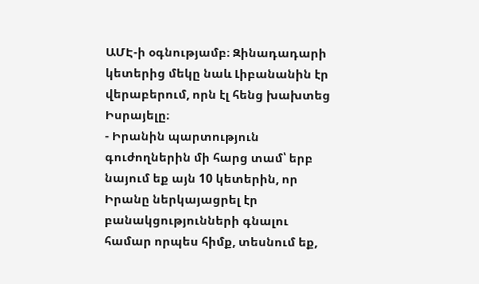ԱՄԷ-ի օգնությամբ։ Զինադադարի կետերից մեկը նաև Լիբանանին էր վերաբերում, որն էլ հենց խախտեց Իսրայելը։
- Իրանին պարտություն գուժողներին մի հարց տամ՝ երբ նայում եք այն 10 կետերին, որ Իրանը ներկայացրել էր բանակցությունների գնալու համար որպես հիմք, տեսնում եք,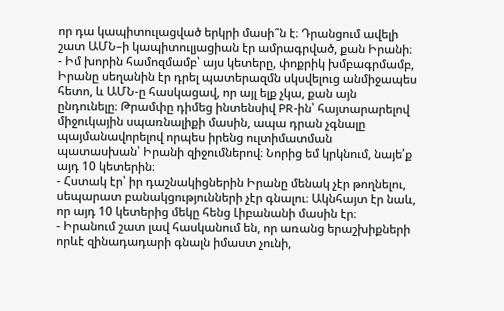որ դա կապիտուլացված երկրի մասի՞ն է։ Դրանցում ավելի շատ ԱՄՆ–ի կապիտուլյացիան էր ամրագրված, քան Իրանի։
- Իմ խորին համոզմամբ՝ այս կետերը, փոքրիկ խմբագրմամբ, Իրանը սեղանին էր դրել պատերազմն սկսվելուց անմիջապես հետո, և ԱՄՆ-ը հասկացավ, որ այլ ելք չկա, քան այն ընդունելը։ Թրամփը դիմեց ինտենսիվ PR-ին՝ հայտարարելով միջուկային սպառնալիքի մասին, ապա դրան չգնալը պայմանավորելով որպես իրենց ուլտիմատման պատասխան՝ Իրանի զիջումներով։ Նորից եմ կրկնում, նայե՛ք այդ 10 կետերին։
- Հստակ էր՝ իր դաշնակիցներին Իրանը մենակ չէր թողնելու, սեպարատ բանակցությունների չէր գնալու։ Ակնհայտ էր նաև, որ այդ 10 կետերից մեկը հենց Լիբանանի մասին էր։
- Իրանում շատ լավ հասկանում են, որ առանց երաշխիքների որևէ զինադադարի գնալն իմաստ չունի,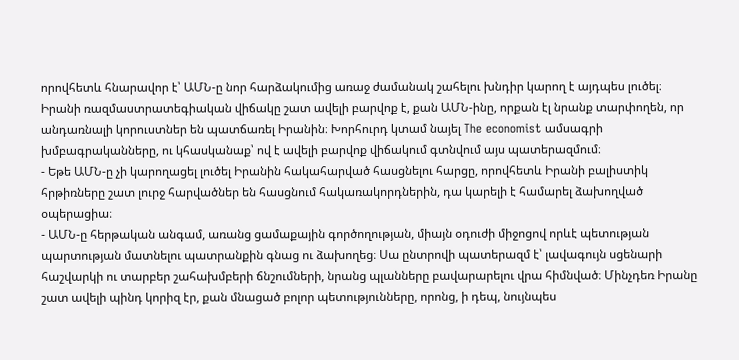որովհետև հնարավոր է՝ ԱՄՆ-ը նոր հարձակումից առաջ ժամանակ շահելու խնդիր կարող է այդպես լուծել։ Իրանի ռազմաստրատեգիական վիճակը շատ ավելի բարվոք է, քան ԱՄՆ-ինը, որքան էլ նրանք տարփողեն, որ անդառնալի կորուստներ են պատճառել Իրանին։ Խորհուրդ կտամ նայել The economist ամսագրի խմբագրականները, ու կհասկանաք՝ ով է ավելի բարվոք վիճակում գտնվում այս պատերազմում։
- Եթե ԱՄՆ-ը չի կարողացել լուծել Իրանին հակահարված հասցնելու հարցը, որովհետև Իրանի բալիստիկ հրթիռները շատ լուրջ հարվածներ են հասցնում հակառակորդներին, դա կարելի է համարել ձախողված օպերացիա։
- ԱՄՆ-ը հերթական անգամ, առանց ցամաքային գործողության, միայն օդուժի միջոցով որևէ պետության պարտության մատնելու պատրանքին գնաց ու ձախողեց։ Սա ընտրովի պատերազմ է՝ լավագույն սցենարի հաշվարկի ու տարբեր շահախմբերի ճնշումների, նրանց պլանները բավարարելու վրա հիմնված։ Մինչդեռ Իրանը շատ ավելի պինդ կորիզ էր, քան մնացած բոլոր պետությունները, որոնց, ի դեպ, նույնպես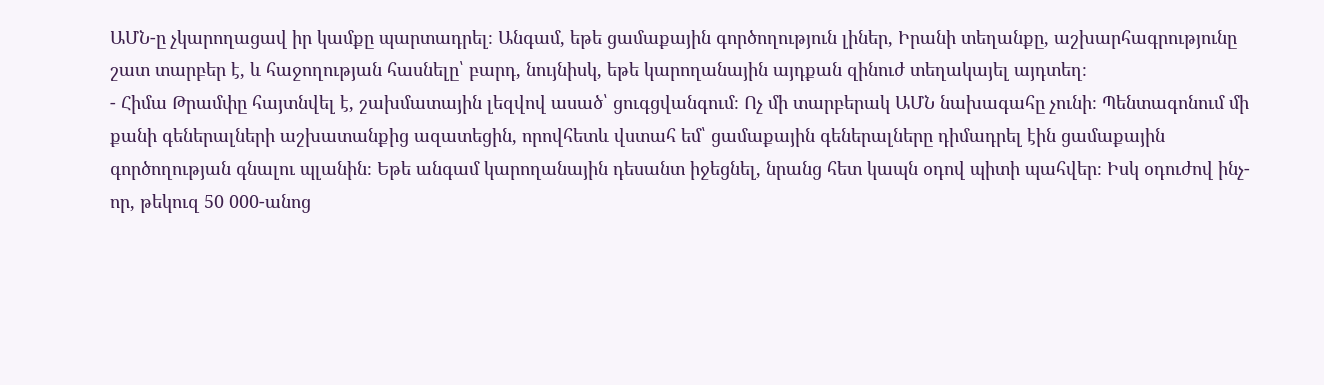ԱՄՆ-ը չկարողացավ իր կամքը պարտադրել։ Անգամ, եթե ցամաքային գործողություն լիներ, Իրանի տեղանքը, աշխարհագրությունը շատ տարբեր է, և հաջողության հասնելը՝ բարդ, նույնիսկ, եթե կարողանային այդքան զինուժ տեղակայել այդտեղ։
- Հիմա Թրամփը հայտնվել է, շախմատային լեզվով ասած՝ ցուգցվանգում։ Ոչ մի տարբերակ ԱՄՆ նախագահը չունի։ Պենտագոնում մի քանի գեներալների աշխատանքից ազատեցին, որովհետև վստահ եմ՝ ցամաքային գեներալները դիմադրել էին ցամաքային գործողության գնալու պլանին։ Եթե անգամ կարողանային դեսանտ իջեցնել, նրանց հետ կապն օդով պիտի պահվեր։ Իսկ օդուժով ինչ-որ, թեկուզ 50 000-անոց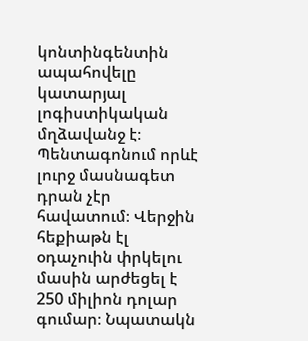կոնտինգենտին ապահովելը կատարյալ լոգիստիկական մղձավանջ է։ Պենտագոնում որևէ լուրջ մասնագետ դրան չէր հավատում։ Վերջին հեքիաթն էլ օդաչուին փրկելու մասին արժեցել է 250 միլիոն դոլար գումար։ Նպատակն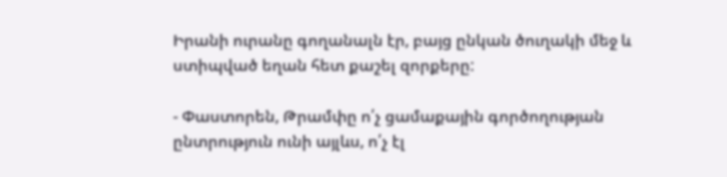Իրանի ուրանը գողանալն էր, բայց ընկան ծուղակի մեջ և ստիպված եղան հետ քաշել զորքերը:

- Փաստորեն, Թրամփը ո՛չ ցամաքային գործողության ընտրություն ունի այլևս, ո՛չ էլ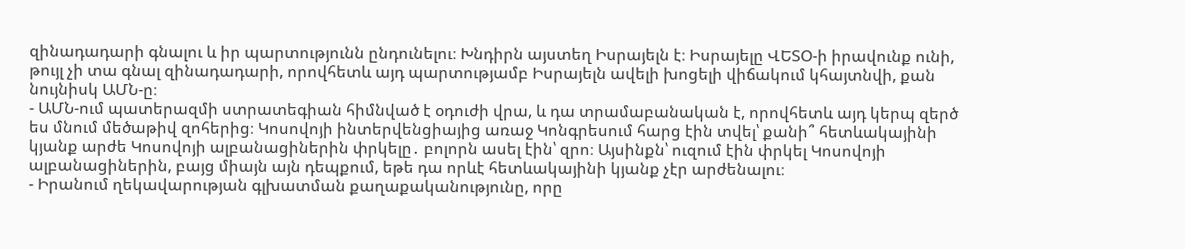զինադադարի գնալու և իր պարտությունն ընդունելու։ Խնդիրն այստեղ Իսրայելն է։ Իսրայելը ՎԵՏՕ-ի իրավունք ունի, թույլ չի տա գնալ զինադադարի, որովհետև այդ պարտությամբ Իսրայելն ավելի խոցելի վիճակում կհայտնվի, քան նույնիսկ ԱՄՆ-ը։
- ԱՄՆ-ում պատերազմի ստրատեգիան հիմնված է օդուժի վրա, և դա տրամաբանական է, որովհետև այդ կերպ զերծ ես մնում մեծաթիվ զոհերից։ Կոսովոյի ինտերվենցիայից առաջ Կոնգրեսում հարց էին տվել՝ քանի՞ հետևակայինի կյանք արժե Կոսովոյի ալբանացիներին փրկելը․ բոլորն ասել էին՝ զրո։ Այսինքն՝ ուզում էին փրկել Կոսովոյի ալբանացիներին, բայց միայն այն դեպքում, եթե դա որևէ հետևակայինի կյանք չէր արժենալու։
- Իրանում ղեկավարության գլխատման քաղաքականությունը, որը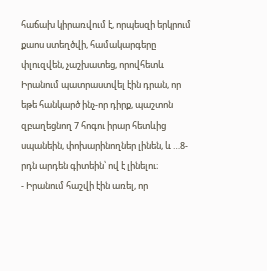հաճախ կիրառվում է, որպեսզի երկրում քաոս ստեղծվի, համակարգերը փլուզվեն, չաշխատեց, որովհետև Իրանում պատրաստվել էին դրան, որ եթե հանկարծ ինչ-որ դիրք, պաշտոն զբաղեցնող 7 հոգու իրար հետևից սպանեին, փոխարինողներ լինեն, և …8-րդն արդեն գիտեին՝ ով է լինելու։
- Իրանում հաշվի էին առել, որ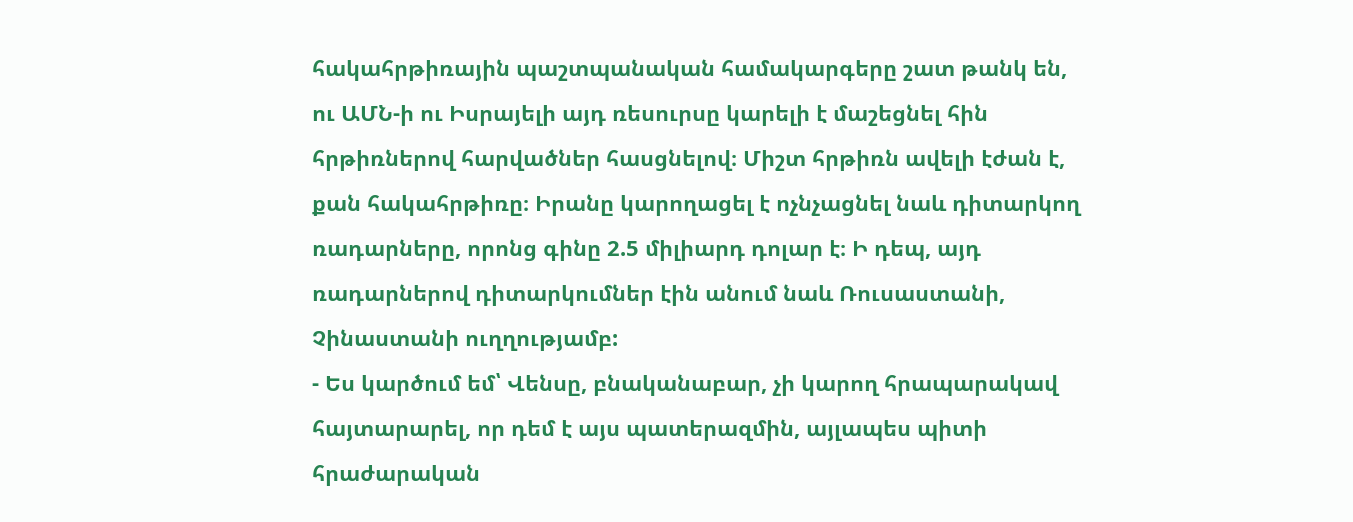հակահրթիռային պաշտպանական համակարգերը շատ թանկ են, ու ԱՄՆ-ի ու Իսրայելի այդ ռեսուրսը կարելի է մաշեցնել հին հրթիռներով հարվածներ հասցնելով։ Միշտ հրթիռն ավելի էժան է, քան հակահրթիռը։ Իրանը կարողացել է ոչնչացնել նաև դիտարկող ռադարները, որոնց գինը 2.5 միլիարդ դոլար է։ Ի դեպ, այդ ռադարներով դիտարկումներ էին անում նաև Ռուսաստանի, Չինաստանի ուղղությամբ:
- Ես կարծում եմ՝ Վենսը, բնականաբար, չի կարող հրապարակավ հայտարարել, որ դեմ է այս պատերազմին, այլապես պիտի հրաժարական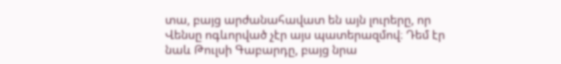տա, բայց արժանահավատ են այն լուրերը, որ Վենսը ոգևորված չէր այս պատերազմով։ Դեմ էր նաև Թուլսի Գաբարդը, բայց նրա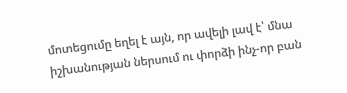մոտեցումը եղել է այն, որ ավելի լավ է՝ մնա իշխանության ներսում ու փորձի ինչ-որ բան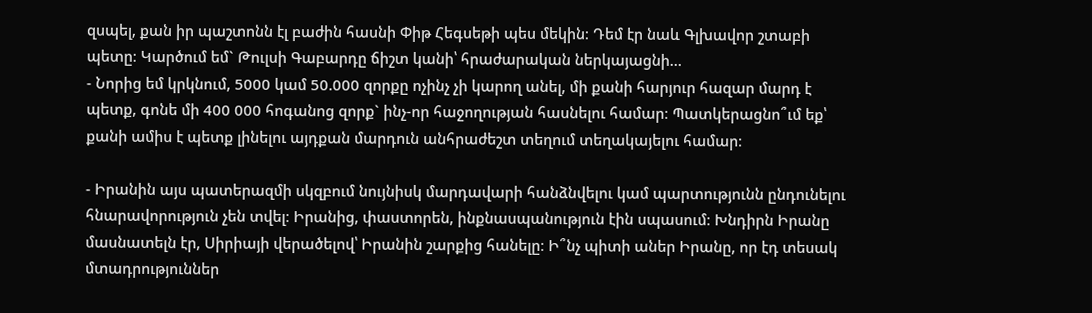զսպել, քան իր պաշտոնն էլ բաժին հասնի Փիթ Հեգսեթի պես մեկին։ Դեմ էր նաև Գլխավոր շտաբի պետը։ Կարծում եմ` Թուլսի Գաբարդը ճիշտ կանի՝ հրաժարական ներկայացնի…
- Նորից եմ կրկնում, 5000 կամ 50.000 զորքը ոչինչ չի կարող անել, մի քանի հարյուր հազար մարդ է պետք, գոնե մի 400 000 հոգանոց զորք` ինչ-որ հաջողության հասնելու համար։ Պատկերացնո՞ւմ եք՝ քանի ամիս է պետք լինելու այդքան մարդուն անհրաժեշտ տեղում տեղակայելու համար։

- Իրանին այս պատերազմի սկզբում նույնիսկ մարդավարի հանձնվելու կամ պարտությունն ընդունելու հնարավորություն չեն տվել։ Իրանից, փաստորեն, ինքնասպանություն էին սպասում։ Խնդիրն Իրանը մասնատելն էր, Սիրիայի վերածելով՝ Իրանին շարքից հանելը։ Ի՞նչ պիտի աներ Իրանը, որ էդ տեսակ մտադրություններ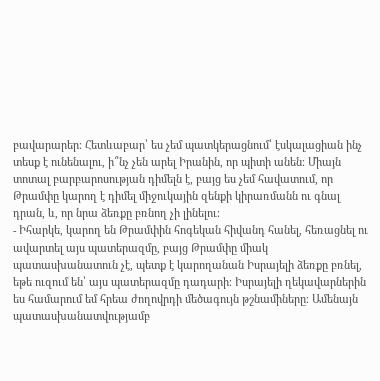բավարարեր։ Հետևաբար՝ ես չեմ պատկերացնում՝ էսկալացիան ինչ տեսք է ունենալու, ի՞նչ չեն արել Իրանին, որ պիտի անեն։ Միայն տոտալ բարբարոսության դիմելն է, բայց ես չեմ հավատում, որ Թրամփը կարող է դիմել միջուկային զենքի կիրառմանն ու գնալ դրան, և, որ նրա ձեռքը բռնող չի լինելու։
- Իհարկե, կարող են Թրամփին հոգեկան հիվանդ հանել, հեռացնել ու ավարտել այս պատերազմը, բայց Թրամփը միակ պատասխանատուն չէ, պետք է կարողանան Իսրայելի ձեռքը բռնել, եթե ուզում են՝ այս պատերազմը դադարի։ Իսրայելի ղեկավարներին ես համարում եմ հրեա ժողովրդի մեծագույն թշնամիները։ Ամենայն պատասխանատվությամբ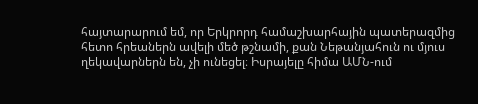հայտարարում եմ, որ Երկրորդ համաշխարհային պատերազմից հետո հրեաներն ավելի մեծ թշնամի, քան Նեթանյահուն ու մյուս ղեկավարներն են, չի ունեցել։ Իսրայելը հիմա ԱՄՆ-ում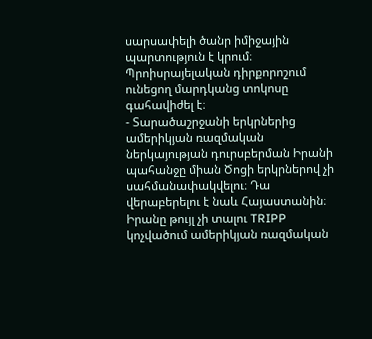սարսափելի ծանր իմիջային պարտություն է կրում։ Պրոիսրայելական դիրքորոշում ունեցող մարդկանց տոկոսը գահավիժել է։
- Տարածաշրջանի երկրներից ամերիկյան ռազմական ներկայության դուրսբերման Իրանի պահանջը միան Ծոցի երկրներով չի սահմանափակվելու։ Դա վերաբերելու է նաև Հայաստանին։ Իրանը թույլ չի տալու TRIPP կոչվածում ամերիկյան ռազմական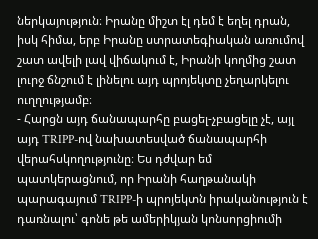ներկայություն։ Իրանը միշտ էլ դեմ է եղել դրան, իսկ հիմա, երբ Իրանը ստրատեգիական առումով շատ ավելի լավ վիճակում է, Իրանի կողմից շատ լուրջ ճնշում է լինելու այդ պրոյեկտը չեղարկելու ուղղությամբ։
- Հարցն այդ ճանապարհը բացել-չբացելը չէ, այլ այդ TRIPP-ով նախատեսված ճանապարհի վերահսկողությունը։ Ես դժվար եմ պատկերացնում, որ Իրանի հաղթանակի պարագայում TRIPP-ի պրոյեկտն իրականություն է դառնալու՝ գոնե թե ամերիկյան կոնսորցիումի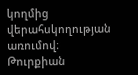կողմից վերահսկողության առումով։ Թուրքիան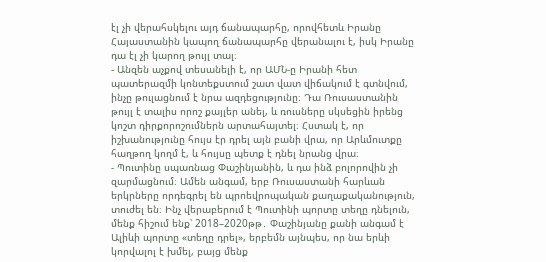էլ չի վերահսկելու այդ ճանապարհը, որովհետև Իրանը Հայաստանին կապող ճանապարհը վերանալու է, իսկ Իրանը դա էլ չի կարող թույլ տալ։
- Անզեն աչքով տեսանելի է, որ ԱՄՆ-ը Իրանի հետ պատերազմի կոնտեքստում շատ վատ վիճակում է գտնվում, ինչը թուլացնում է նրա ազդեցությունը։ Դա Ռուսաստանին թույլ է տալիս որոշ քայլեր անել, և ռուսները սկսեցին իրենց կոշտ դիրքորոշումներն արտահայտել։ Հստակ է, որ իշխանությունը հույս էր դրել այն բանի վրա, որ Արևմուտքը հաղթող կողմ է, և հույսը պետք է դնել նրանց վրա։
- Պուտինը սպառնաց Փաշինյանին, և դա ինձ բոլորովին չի զարմացնում։ Ամեն անգամ, երբ Ռուսաստանի հարևան երկրները որդեգրել են պրոեվրոպական քաղաքականություն, տուժել են։ Ինչ վերաբերում է Պուտինի պորտը տեղը դնելուն, մենք հիշում ենք՝ 2018–2020թթ․ Փաշինյանը քանի անգամ է Ալիևի պորտը «տեղը դրել», երբեմն այնպես, որ նա երևի կորվալոլ է խմել, բայց մենք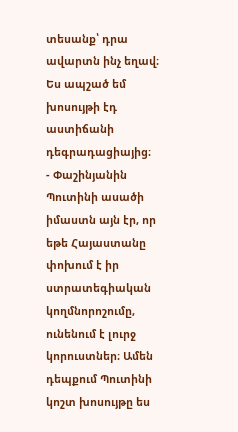տեսանք՝ դրա ավարտն ինչ եղավ։ Ես ապշած եմ խոսույթի էդ աստիճանի դեգրադացիայից։
- Փաշինյանին Պուտինի ասածի իմաստն այն էր, որ եթե Հայաստանը փոխում է իր ստրատեգիական կողմնորոշումը, ունենում է լուրջ կորուստներ։ Ամեն դեպքում Պուտինի կոշտ խոսույթը ես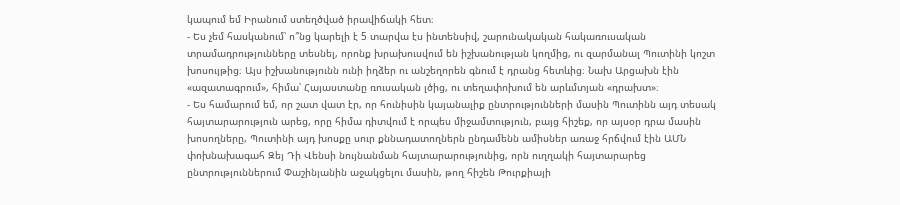կապում եմ Իրանում ստեղծված իրավիճակի հետ։
- Ես չեմ հասկանում՝ ո՞նց կարելի է 5 տարվա էս ինտենսիվ, շարունակական հակառուսական տրամադրությունները տեսնել, որոնք խրախուսվում են իշխանության կողմից, ու զարմանալ Պուտինի կոշտ խոսույթից։ Այս իշխանությունն ունի իղձեր ու անշեղորեն գնում է դրանց հետևից։ Նախ Արցախն էին «ազատագրում», հիմա՝ Հայաստանը ռուսական լծից, ու տեղափոխում են արևմտյան «դրախտ»։
- Ես համարում եմ, որ շատ վատ էր, որ հունիսին կայանալիք ընտրությունների մասին Պուտինն այդ տեսակ հայտարարություն արեց, որը հիմա դիտվում է որպես միջամտություն, բայց հիշեք, որ այսօր դրա մասին խոսողները, Պուտինի այդ խոսքը սուր քննադատողներն ընդամենն ամիսներ առաջ հրճվում էին ԱՄՆ փոխնախագահ Զեյ Դի Վենսի նույնանման հայտարարությունից, որն ուղղակի հայտարարեց ընտրություններում Փաշինյանին աջակցելու մասին, թող հիշեն Թուրքիայի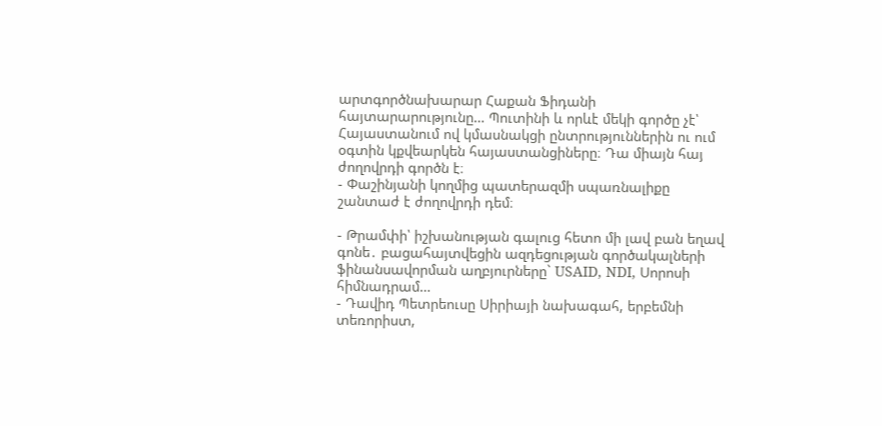արտգործնախարար Հաքան Ֆիդանի հայտարարությունը… Պուտինի և որևէ մեկի գործը չէ՝ Հայաստանում ով կմասնակցի ընտրություններին ու ում օգտին կքվեարկեն հայաստանցիները։ Դա միայն հայ ժողովրդի գործն է։
- Փաշինյանի կողմից պատերազմի սպառնալիքը շանտաժ է ժողովրդի դեմ։

- Թրամփի՝ իշխանության գալուց հետո մի լավ բան եղավ գոնե․ բացահայտվեցին ազդեցության գործակալների ֆինանսավորման աղբյուրները` USAID, NDI, Սորոսի հիմնադրամ…
- Դավիդ Պետրեուսը Սիրիայի նախագահ, երբեմնի տեռորիստ,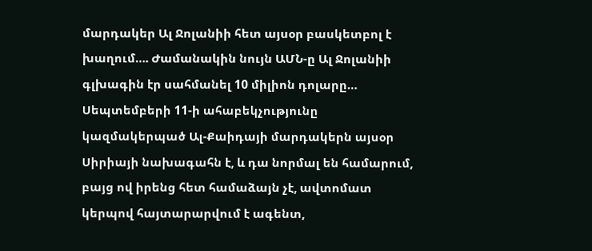մարդակեր Ալ Ջոլանիի հետ այսօր բասկետբոլ է խաղում…. Ժամանակին նույն ԱՄՆ-ը Ալ Ջոլանիի գլխագին էր սահմանել 10 միլիոն դոլարը… Սեպտեմբերի 11-ի ահաբեկչությունը կազմակերպած Ալ-Քաիդայի մարդակերն այսօր Սիրիայի նախագահն է, և դա նորմալ են համարում, բայց ով իրենց հետ համաձայն չէ, ավտոմատ կերպով հայտարարվում է ագենտ,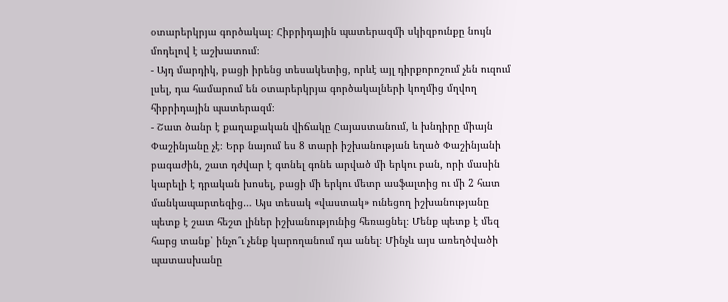օտարերկրյա գործակալ։ Հիբրիդային պատերազմի սկիզբունքը նույն մոդելով է աշխատում։
- Այդ մարդիկ, բացի իրենց տեսակետից, որևէ այլ դիրքորոշում չեն ուզում լսել, դա համարում են օտարերկրյա գործակալների կողմից մղվող հիբրիդային պատերազմ։
- Շատ ծանր է քաղաքական վիճակը Հայաստանում, և խնդիրը միայն Փաշինյանը չէ։ Երբ նայում ես 8 տարի իշխանության եղած Փաշինյանի բագաժին, շատ դժվար է գտնել գոնե արված մի երկու բան, որի մասին կարելի է դրական խոսել, բացի մի երկու մետր ասֆալտից ու մի 2 հատ մանկապարտեզից… Այս տեսակ «վաստակ» ունեցող իշխանությանը պետք է շատ հեշտ լիներ իշխանությունից հեռացնել։ Մենք պետք է մեզ հարց տանք՝ ինչո՞ւ չենք կարողանում դա անել։ Մինչև այս առեղծվածի պատասխանը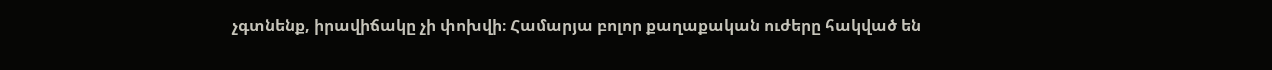չգտնենք, իրավիճակը չի փոխվի։ Համարյա բոլոր քաղաքական ուժերը հակված են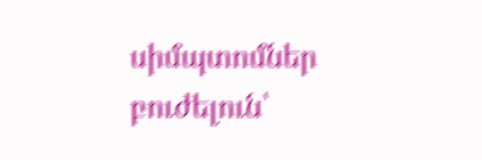սիմպտոմներ բուժելուն՝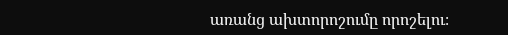առանց ախտորոշումը որոշելու։